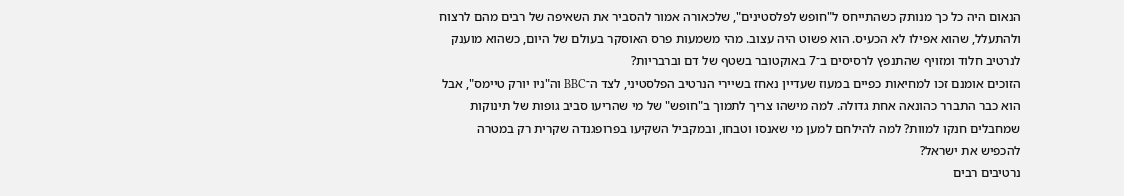הנאום היה כל כך מנותק כשהתייחס ל"חופש לפלסטינים", שלכאורה אמור להסביר את השאיפה של רבים מהם לרצוח ולהתעלל, שהוא אפילו לא הכעיס. הוא פשוט היה עצוב. מהי משמעות פרס האוסקר בעולם של היום, כשהוא מוענק לנרטיב חלוד ומזויף שהתנפץ לרסיסים ב־7 באוקטובר בשטף של דם וברבריות?
הזוכים אומנם זכו למחיאות כפיים במעוז שעדיין נאחז בשיירי הנרטיב הפלסטיני, לצד ה־BBC וה"ניו יורק טיימס", אבל הוא כבר התברר כהונאה אחת גדולה. למה מישהו צריך לתמוך ב"חופש" של מי שהריעו סביב גופות של תינוקות שמחבלים חנקו למוות? למה להילחם למען מי שאנסו וטבחו, ובמקביל השקיעו בפרופגנדה שקרית רק במטרה להכפיש את ישראל?
נרטיבים רבים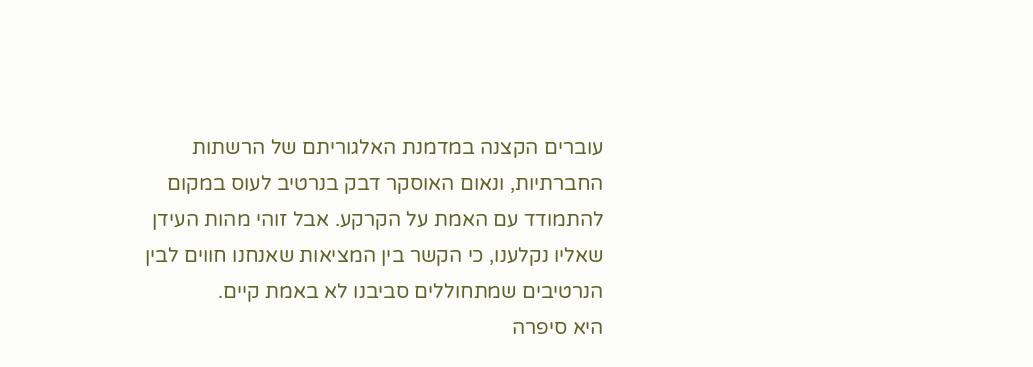עוברים הקצנה במדמנת האלגוריתם של הרשתות החברתיות, ונאום האוסקר דבק בנרטיב לעוס במקום להתמודד עם האמת על הקרקע. אבל זוהי מהות העידן שאליו נקלענו, כי הקשר בין המציאות שאנחנו חווים לבין הנרטיבים שמתחוללים סביבנו לא באמת קיים.
היא סיפרה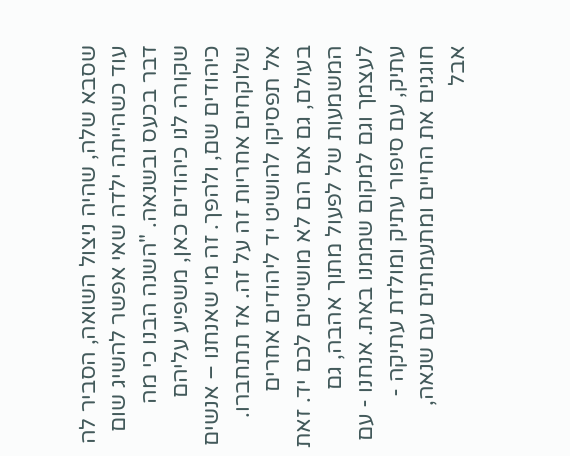שסבא שלה, שהיה ניצול השואה, הסביר לה עוד כשהייתה ילדה שאי אפשר להשיג שום דבר בכעס ובשנאה. "השנה הבנו כי מה שקורה לנו כיהודים כאן, משפיע עליהם כיהודים שם, ולהפך. זה מי שאנחנו – אנשים שלוקחים אחריות זה על זה. אז תתחברו. אל תפסיקו להושיט יד ליהודים אחרים בעולם, גם אם הם לא מושיטים לכם יד. זאת המשמעות של לפעול מתוך אהבה, גם לעצמך וגם למקום שממנו באת. אנחנו - עם עתיק, עם סיפור עתיק ומולדת עתיקה - חוגגים את החיים ומתעמתים עם שנאה, אבל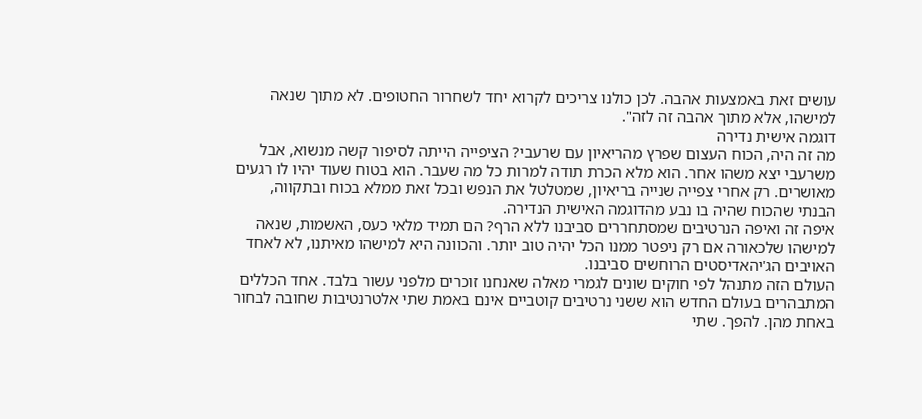עושים זאת באמצעות אהבה. לכן כולנו צריכים לקרוא יחד לשחרור החטופים. לא מתוך שנאה למישהו, אלא מתוך אהבה זה לזה".
דוגמה אישית נדירה
מה זה היה, הכוח העצום שפרץ מהריאיון עם שרעבי? הציפייה הייתה לסיפור קשה מנשוא, אבל משרעבי יצא משהו אחר. הוא מלא הכרת תודה למרות כל מה שעבר. הוא בטוח שעוד יהיו לו רגעים מאושרים. רק אחרי צפייה שנייה בריאיון, שמטלטל את הנפש ובכל זאת ממלא בכוח ובתקווה, הבנתי שהכוח שהיה בו נבע מהדוגמה האישית הנדירה.
איפה זה ואיפה הנרטיבים שמסתחררים סביבנו ללא הרף? הם תמיד מלאי כעס, האשמות, שנאה למישהו שלכאורה אם רק ניפטר ממנו הכל יהיה טוב יותר. והכוונה היא למישהו מאיתנו, לא לאחד האויבים הג'יהאדיסטים הרוחשים סביבנו.
העולם הזה מתנהל לפי חוקים שונים לגמרי מאלה שאנחנו זוכרים מלפני עשור בלבד. אחד הכללים המתבהרים בעולם החדש הוא ששני נרטיבים קוטביים אינם באמת שתי אלטרנטיבות שחובה לבחור באחת מהן. להפך. שתי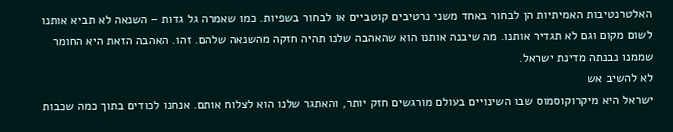האלטרנטיבות האמיתיות הן לבחור באחד משני נרטיבים קוטביים או לבחור בשפיות. כמו שאמרה גל גדות – השנאה לא תביא אותנו לשום מקום וגם לא תגדיר אותנו. מה שיבנה אותנו הוא שהאהבה שלנו תהיה חזקה מהשנאה שלהם. זהו. האהבה הזאת היא החומר שממנו נבנתה מדינת ישראל.
לא להשיב אש
ישראל היא מיקרוקוסמוס שבו השינויים בעולם מורגשים חזק יותר, והאתגר שלנו הוא לצלוח אותם. אנחנו לכודים בתוך כמה שכבות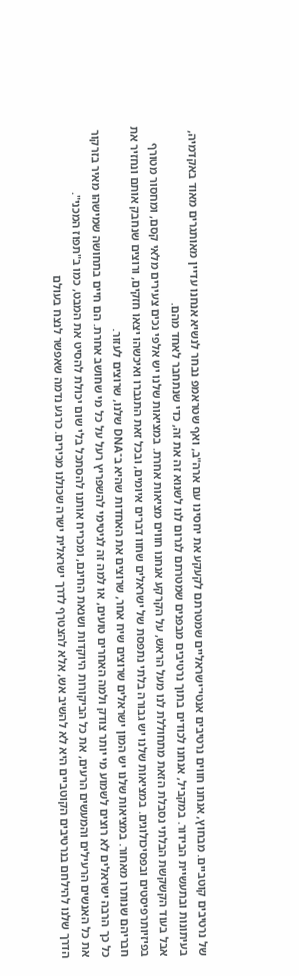של נרטיבים קוטביים. מבחוץ, אנחנו חווים נרטיבים אנטי־ישראליים שמטרתם לקעקע את יחסינו עם ארה"ב, ואף שטראמפ נבחר לנשיא אנחנו עדיין מאותגרים מאוד באקדמיה, בעיתונות ובתעשיית הבידור. במקביל, אנחנו לכודים בתוך נרטיבים מבפנים שמטרתם לגרום לנו לשנוא זה את זה, כדי שנתחבר לאחד מהם.
אבל בעוד הקשקשת הבלתי נסבלת הזאת מתחוללת לנו מעל הראש, על הקרקע אנחנו חווים מציאות אחרת. במציאות שלנו יש אלפי נכים צעירים מלאי קסם, ומחסור מטורף בפיזיותרפיסטים ובפסיכולוגים. במציאות שלנו יש גבורה בלתי נתפסת של ישראלים שחוו דברים איומים, ובכל זאת התגברו ואיכשהו יצאו חזקים, ורוצים שנחבק אותם ונחזיר את חבריהם שנותרו מאחור. במציאות שלנו יש המון ישראלים שרוצים שיח אחר, שרוצים את האחדות שהיא ב־DNA שלנו, שרוצים לעזור.
כל כך הרבה ישראלים לא רוצים לשמוע מי יותר צודק ולמה האחרים טועים, או למה זה לגיטימי להשפריץ רעל על כל מי שחושב אחרת. הם חיים בתחושה שמישהו מאיר בזרקור את כל האנשים הרעילים והמעשים הרעים, את כל הביקורות היוקדות ושנאת החינם, ומכריח אותנו להסתכל בלי שום יכולת להסיט את המבט, כמו ב"תפוז המכני".
הדרך שלנו להילחם בנרטיבים הקוטביים היא לא להשיב אש, אלא להצטרף לדרך ישראלית ישרה שכולנו מכירים. כרגע נדמה שאפשר לנצח בעולם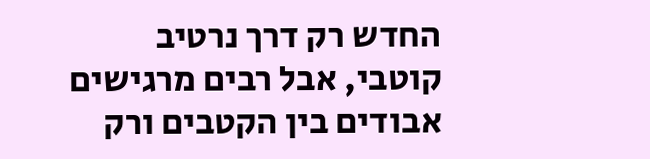החדש רק דרך נרטיב קוטבי, אבל רבים מרגישים אבודים בין הקטבים ורק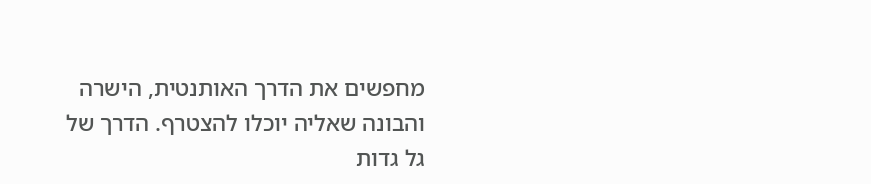מחפשים את הדרך האותנטית, הישרה והבונה שאליה יוכלו להצטרף. הדרך של גל גדות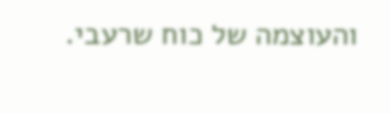והעוצמה של כוח שרעבי.